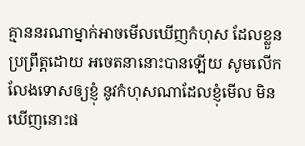គ្មាននរណាម្នាក់អាចមើលឃើញកំហុស ដែលខ្លួនប្រព្រឹត្តដោយ អចេតនានោះបានឡើយ សូមលើកលែងទោសឲ្យខ្ញុំ នូវកំហុសណាដែលខ្ញុំមើល មិនឃើញនោះផ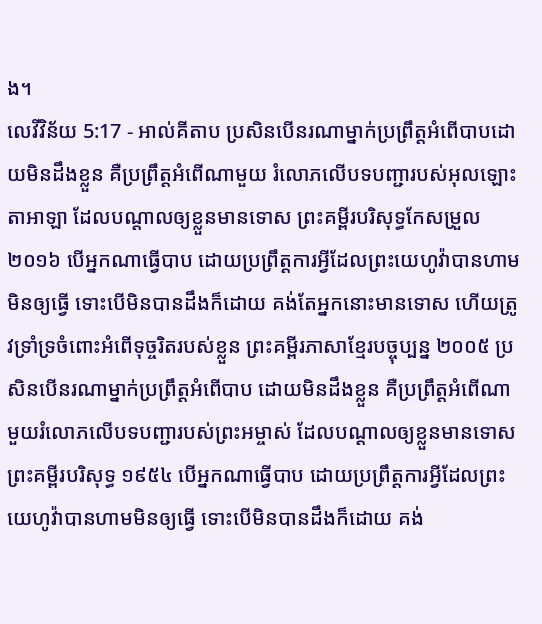ង។
លេវីវិន័យ 5:17 - អាល់គីតាប ប្រសិនបើនរណាម្នាក់ប្រព្រឹត្តអំពើបាបដោយមិនដឹងខ្លួន គឺប្រព្រឹត្តអំពើណាមួយ រំលោភលើបទបញ្ជារបស់អុលឡោះតាអាឡា ដែលបណ្តាលឲ្យខ្លួនមានទោស ព្រះគម្ពីរបរិសុទ្ធកែសម្រួល ២០១៦ បើអ្នកណាធ្វើបាប ដោយប្រព្រឹត្តការអ្វីដែលព្រះយេហូវ៉ាបានហាមមិនឲ្យធ្វើ ទោះបើមិនបានដឹងក៏ដោយ គង់តែអ្នកនោះមានទោស ហើយត្រូវទ្រាំទ្រចំពោះអំពើទុច្ចរិតរបស់ខ្លួន ព្រះគម្ពីរភាសាខ្មែរបច្ចុប្បន្ន ២០០៥ ប្រសិនបើនរណាម្នាក់ប្រព្រឹត្តអំពើបាប ដោយមិនដឹងខ្លួន គឺប្រព្រឹត្តអំពើណាមួយរំលោភលើបទបញ្ជារបស់ព្រះអម្ចាស់ ដែលបណ្ដាលឲ្យខ្លួនមានទោស ព្រះគម្ពីរបរិសុទ្ធ ១៩៥៤ បើអ្នកណាធ្វើបាប ដោយប្រព្រឹត្តការអ្វីដែលព្រះយេហូវ៉ាបានហាមមិនឲ្យធ្វើ ទោះបើមិនបានដឹងក៏ដោយ គង់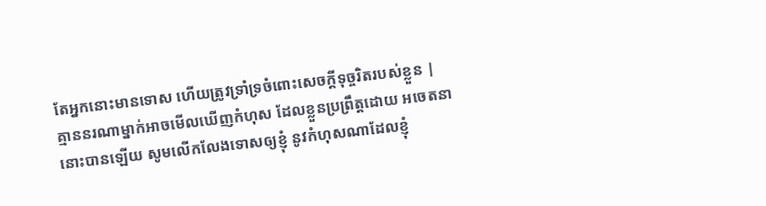តែអ្នកនោះមានទោស ហើយត្រូវទ្រាំទ្រចំពោះសេចក្ដីទុច្ចរិតរបស់ខ្លួន |
គ្មាននរណាម្នាក់អាចមើលឃើញកំហុស ដែលខ្លួនប្រព្រឹត្តដោយ អចេតនានោះបានឡើយ សូមលើកលែងទោសឲ្យខ្ញុំ នូវកំហុសណាដែលខ្ញុំ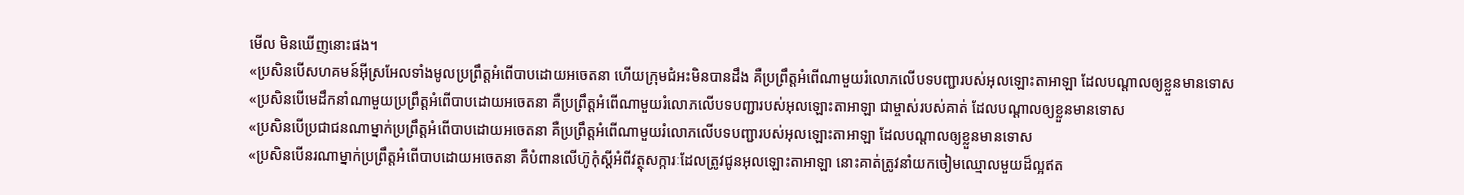មើល មិនឃើញនោះផង។
«ប្រសិនបើសហគមន៍អ៊ីស្រអែលទាំងមូលប្រព្រឹត្តអំពើបាបដោយអចេតនា ហើយក្រុមជំអះមិនបានដឹង គឺប្រព្រឹត្តអំពើណាមួយរំលោភលើបទបញ្ជារបស់អុលឡោះតាអាឡា ដែលបណ្តាលឲ្យខ្លួនមានទោស
«ប្រសិនបើមេដឹកនាំណាមួយប្រព្រឹត្តអំពើបាបដោយអចេតនា គឺប្រព្រឹត្តអំពើណាមួយរំលោភលើបទបញ្ជារបស់អុលឡោះតាអាឡា ជាម្ចាស់របស់គាត់ ដែលបណ្តាលឲ្យខ្លួនមានទោស
«ប្រសិនបើប្រជាជនណាម្នាក់ប្រព្រឹត្តអំពើបាបដោយអចេតនា គឺប្រព្រឹត្តអំពើណាមួយរំលោភលើបទបញ្ជារបស់អុលឡោះតាអាឡា ដែលបណ្តាលឲ្យខ្លួនមានទោស
«ប្រសិនបើនរណាម្នាក់ប្រព្រឹត្តអំពើបាបដោយអចេតនា គឺបំពានលើហ៊ូកុំស្តីអំពីវត្ថុសក្ការៈដែលត្រូវជូនអុលឡោះតាអាឡា នោះគាត់ត្រូវនាំយកចៀមឈ្មោលមួយដ៏ល្អឥត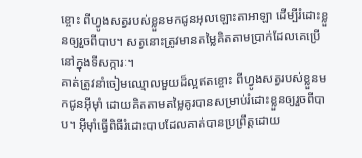ខ្ចោះ ពីហ្វូងសត្វរបស់ខ្លួនមកជូនអុលឡោះតាអាឡា ដើម្បីរំដោះខ្លួនឲ្យរួចពីបាប។ សត្វនោះត្រូវមានតម្លៃគិតតាមប្រាក់ដែលគេប្រើនៅក្នុងទីសក្ការៈ។
គាត់ត្រូវនាំចៀមឈ្មោលមួយដ៏ល្អឥតខ្ចោះ ពីហ្វូងសត្វរបស់ខ្លួនមកជូនអ៊ីមុាំ ដោយគិតតាមតម្លៃគូរបានសម្រាប់រំដោះខ្លួនឲ្យរួចពីបាប។ អ៊ីមុាំធ្វើពិធីរំដោះបាបដែលគាត់បានប្រព្រឹត្តដោយ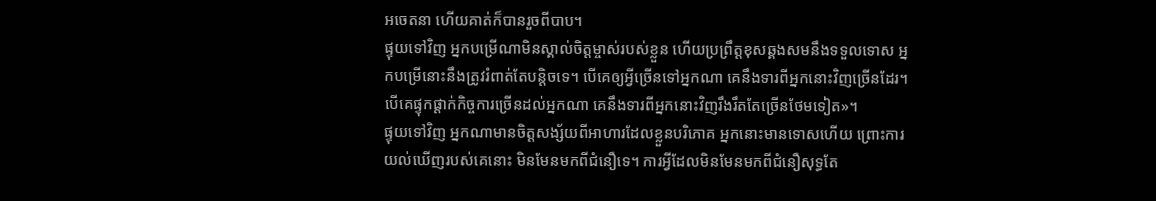អចេតនា ហើយគាត់ក៏បានរួចពីបាប។
ផ្ទុយទៅវិញ អ្នកបម្រើណាមិនស្គាល់ចិត្ដម្ចាស់របស់ខ្លួន ហើយប្រព្រឹត្ដខុសឆ្គងសមនឹងទទួលទោស អ្នកបម្រើនោះនឹងត្រូវរំពាត់តែបន្ដិចទេ។ បើគេឲ្យអ្វីច្រើនទៅអ្នកណា គេនឹងទារពីអ្នកនោះវិញច្រើនដែរ។ បើគេផ្ទុកផ្ដាក់កិច្ចការច្រើនដល់អ្នកណា គេនឹងទារពីអ្នកនោះវិញរឹងរឹតតែច្រើនថែមទៀត»។
ផ្ទុយទៅវិញ អ្នកណាមានចិត្ដសង្ស័យពីអាហារដែលខ្លួនបរិភោគ អ្នកនោះមានទោសហើយ ព្រោះការយល់ឃើញរបស់គេនោះ មិនមែនមកពីជំនឿទេ។ ការអ្វីដែលមិនមែនមកពីជំនឿសុទ្ធតែ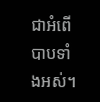ជាអំពើបាបទាំងអស់។